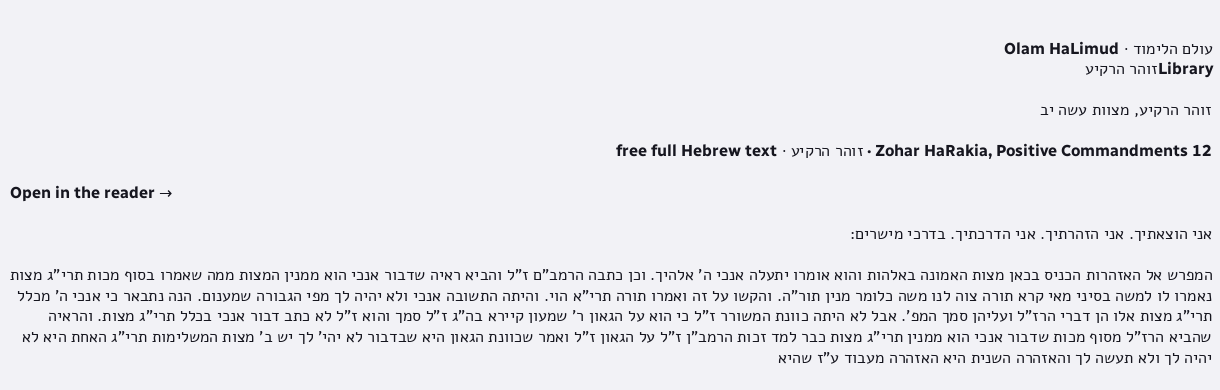עולם הלימוד · Olam HaLimud
Libraryזוהר הרקיע

זוהר הרקיע, מצוות עשה יב

Zohar HaRakia, Positive Commandments 12 · זוהר הרקיע · free full Hebrew text

Open in the reader →

אני הוצאתיך. אני הזהרתיך. אני הדרכתיך. בדרכי מישרים:

המפרש אל האזהרות הכניס בכאן מצות האמונה באלהות והוא אומרו יתעלה אנכי ה' אלהיך. וכן כתבה הרמב"ם ז"ל והביא ראיה שדבור אנכי הוא ממנין המצות ממה שאמרו בסוף מכות תרי"ג מצות נאמרו לו למשה בסיני מאי קרא תורה צוה לנו משה כלומר מנין תור"ה. והקשו על זה ואמרו תורה תרי"א הוי. והיתה התשובה אנכי ולא יהיה לך מפי הגבורה שמענום. הנה נתבאר כי אנכי ה' מכלל תרי"ג מצות אלו הן דברי הרז"ל ועליהן סמך המפ'. אבל לא היתה כוונת המשורר ז"ל כי הוא על הגאון ר' שמעון קיירא בה"ג ז"ל סמך והוא ז"ל לא כתב דבור אנכי בכלל תרי"ג מצות. והראיה שהביא הרז"ל מסוף מכות שדבור אנכי הוא ממנין תרי"ג מצות כבר למד זכות הרמב"ן ז"ל על הגאון ז"ל ואמר שכוונת הגאון היא שבדבור לא יהי' לך יש ב' מצות המשלימות תרי"ג האחת היא לא יהיה לך ולא תעשה לך והאזהרה השנית היא האזהרה מעבוד ע"ז שהיא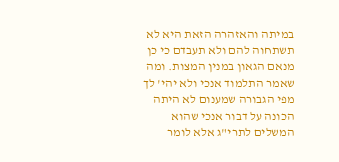במיתה והאזהרה הזאת היא לא תשתחוה להם ולא תעבדם כי כן מנאם הגאון במנין המצות. ומה שאמר התלמוד אנכי ולא יהי' לך מפי הגבורה שמענום לא היתה הכונה על דבור אנכי שהוא המשלים לתרי"ג אלא לומר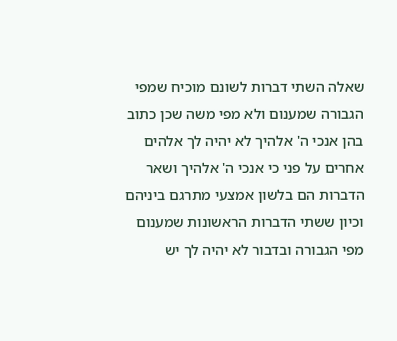שאלה השתי דברות לשונם מוכיח שמפי הגבורה שמענום ולא מפי משה שכן כתוב בהן אנכי ה' אלהיך לא יהיה לך אלהים אחרים על פני כי אנכי ה' אלהיך ושאר הדברות הם בלשון אמצעי מתרגם ביניהם וכיון ששתי הדברות הראשונות שמענום מפי הגבורה ובדבור לא יהיה לך יש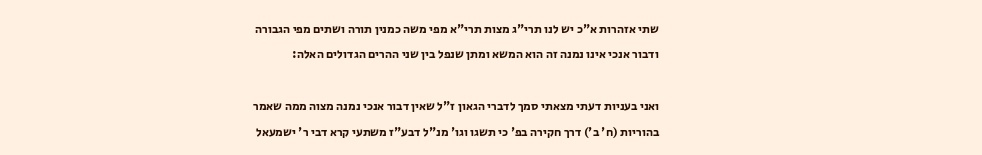שתי אזהרות א"כ יש לנו תרי"ג מצות תרי"א מפי משה כמנין תורה ושתים מפי הגבורה ודבור אנכי אינו נמנה זה הוא המשא ומתן שנפל בין שני ההרים הגדולים האלה:

ואני בעניות דעתי מצאתי סמך לדברי הגאון ז"ל שאין דבור אנכי נמנה מצוה ממה שאמר בהוריות (ח' ב') דרך חקירה בפ' כי תשגו וגו' מנ"ל דבע"ז משתעי קרא דבי ר' ישמעאל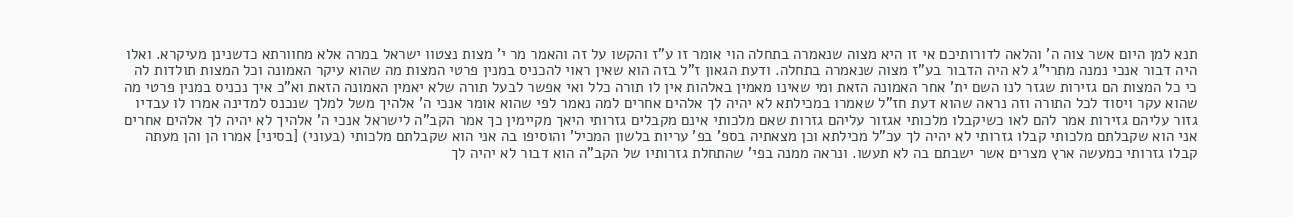תנא למן היום אשר צוה ה' והלאה לדורותיכם אי זו היא מצוה שנאמרה בתחלה הוי אומר זו ע"ז והקשו על זה והאמר מר י' מצות נצטוו ישראל במרה אלא מחוורתא כדשנינן מעיקרא. ואלו היה דבור אנכי נמנה מתרי"ג לא היה הדבור בע"ז מצוה שנאמרה בתחלה. ודעת הגאון ז"ל בזה הוא שאין ראוי להכניס במנין פרטי המצות מה שהוא עיקר האמונה וכל המצות תולדות לה כי כל המצות הם גזירות שגזר לנו השם ית' אחר האמונה הזאת ומי שאינו מאמין באלהות אין לו תורה כלל ואי אפשר לבעל תורה שלא יאמין האמונה הזאת וא"כ איך נכניס במנין פרטי מה שהוא עקר ויסוד לכל התורה וזה נראה שהוא דעת חז"ל שאמרו במכילתא לא יהיה לך אלהים אחרים למה נאמר לפי שהוא אומר אנכי ה' אלהיך משל למלך שנכנס למדינה אמרו לו עבדיו גזור עליהם גזירות אמר להם לאו כשיקבלו מלכותי אגזור עליהם גזרות שאם מלכותי אינם מקבלים גזרותי היאך מקיימין כך אמר הקב"ה לישראל אנכי ה' אלהיך לא יהיה לך אלהים אחרים אני הוא שקבלתם מלכותי קבלו גזרותי לא יהיה לך עכ"ל מכילתא וכן מצאתיה בספ' בפ' עריות בלשון המכיל' והוסיפו בה אני הוא שקבלתם מלכותי (בעוני) [בסיני] אמרו הן והן מעתה קבלו גזרותי כמעשה ארץ מצרים אשר ישבתם בה לא תעשו. ונראה ממנה בפי' שהתחלת גזרותיו של הקב"ה הוא דבור לא יהיה לך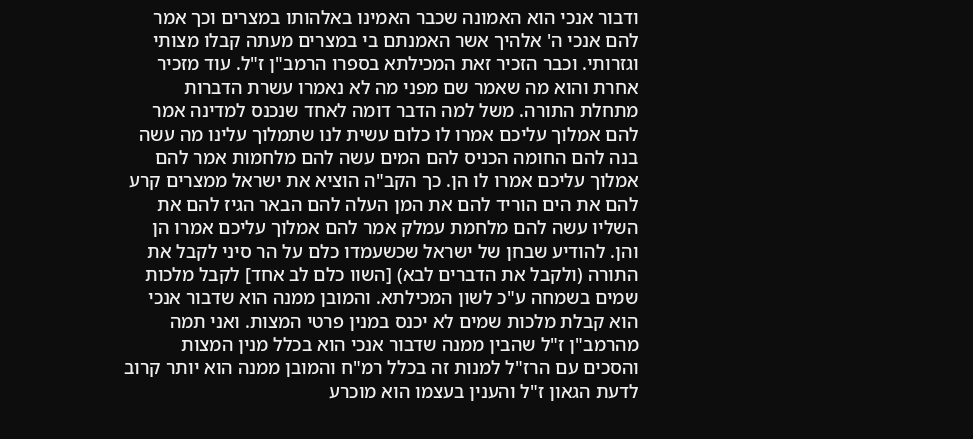ודבור אנכי הוא האמונה שכבר האמינו באלהותו במצרים וכך אמר להם אנכי ה' אלהיך אשר האמנתם בי במצרים מעתה קבלו מצותי וגזרותי. וכבר הזכיר זאת המכילתא בספרו הרמב"ן ז"ל. עוד מזכיר אחרת והוא מה שאמר שם מפני מה לא נאמרו עשרת הדברות מתחלת התורה. משל למה הדבר דומה לאחד שנכנס למדינה אמר להם אמלוך עליכם אמרו לו כלום עשית לנו שתמלוך עלינו מה עשה בנה להם החומה הכניס להם המים עשה להם מלחמות אמר להם אמלוך עליכם אמרו לו הן. כך הקב"ה הוציא את ישראל ממצרים קרע להם את הים הוריד להם את המן העלה להם הבאר הגיז להם את השליו עשה להם מלחמת עמלק אמר להם אמלוך עליכם אמרו הן והן. להודיע שבחן של ישראל שכשעמדו כלם על הר סיני לקבל את התורה (ולקבל את הדברים לבא) [השוו כלם לב אחד] לקבל מלכות שמים בשמחה ע"כ לשון המכילתא. והמובן ממנה הוא שדבור אנכי הוא קבלת מלכות שמים לא יכנס במנין פרטי המצות. ואני תמה מהרמב"ן ז"ל שהבין ממנה שדבור אנכי הוא בכלל מנין המצות והסכים עם הרז"ל למנות זה בכלל רמ"ח והמובן ממנה הוא יותר קרוב לדעת הגאון ז"ל והענין בעצמו הוא מוכרע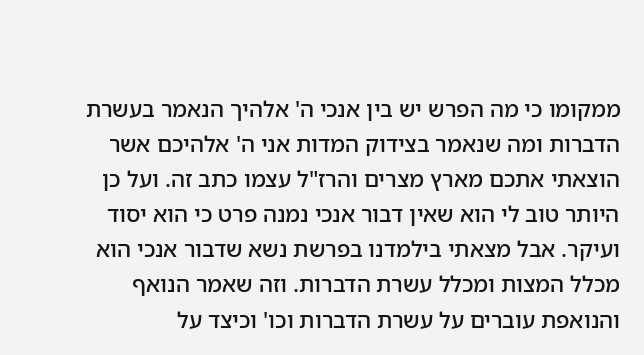ממקומו כי מה הפרש יש בין אנכי ה' אלהיך הנאמר בעשרת הדברות ומה שנאמר בצידוק המדות אני ה' אלהיכם אשר הוצאתי אתכם מארץ מצרים והרז"ל עצמו כתב זה. ועל כן היותר טוב לי הוא שאין דבור אנכי נמנה פרט כי הוא יסוד ועיקר. אבל מצאתי בילמדנו בפרשת נשא שדבור אנכי הוא מכלל המצות ומכלל עשרת הדברות. וזה שאמר הנואף והנואפת עוברים על עשרת הדברות וכו' וכיצד על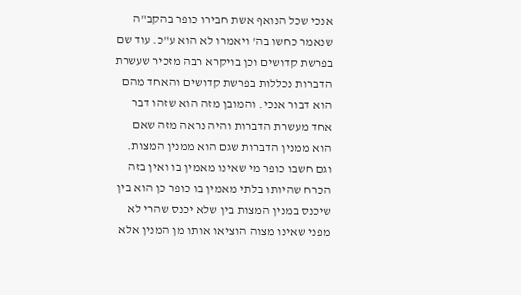אנכי שכל הנואף אשת חבירו כופר בהקב"ה שנאמר כחשו בה' ויאמרו לא הוא ע"כ. עוד שם בפרשת קדושים וכן בויקרא רבה מזכיר שעשרת הדברות נכללות בפרשת קדושים והאחד מהם הוא דבור אנכי. והמובן מזה הוא שזהו דבר אחד מעשרת הדברות והיה נראה מזה שאם הוא ממנין הדברות שגם הוא ממנין המצות. וגם חשבו כופר מי שאינו מאמין בו ואין בזה הכרח שהיותו בלתי מאמין בו כופר כן הוא בין שיכנס במנין המצות בין שלא יכנס שהרי לא מפני שאינו מצוה הוציאו אותו מן המנין אלא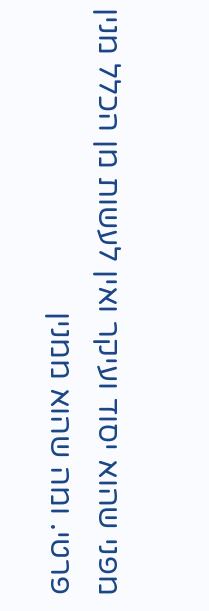מפני שהוא יסוד ועיקר ואין לעשות מן הכלל מנין פרטי. ומה שהוא ממנין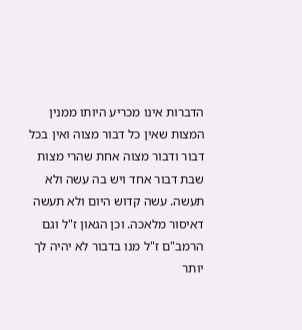הדברות אינו מכריע היותו ממנין המצות שאין כל דבור מצוה ואין בכל דבור ודבור מצוה אחת שהרי מצות שבת דבור אחד ויש בה עשה ולא תעשה. עשה קדוש היום ולא תעשה דאיסור מלאכה. וכן הגאון ז"ל וגם הרמב"ם ז"ל מנו בדבור לא יהיה לך יותר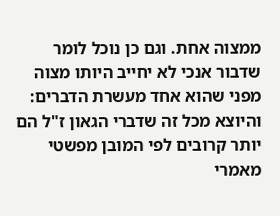ממצוה אחת. וגם כן נוכל לומר שדבור אנכי לא יחייב היותו מצוה מפני שהוא אחד מעשרת הדברים: והיוצא מכל זה שדברי הגאון ז"ל הם יותר קרובים לפי המובן מפשטי מאמרי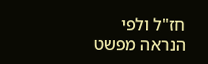חז"ל ולפי הנראה מפשט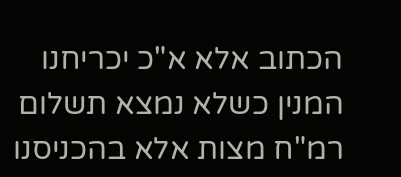הכתוב אלא א"כ יכריחנו המנין כשלא נמצא תשלום רמ"ח מצות אלא בהכניסנו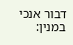דבור אנכי במנין: